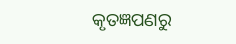କୃତଜ୍ଞପଣରୁ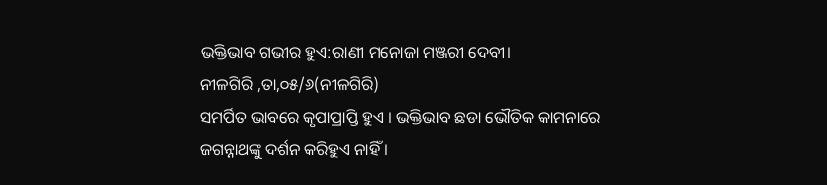ଭକ୍ତିଭାବ ଗଭୀର ହୁଏ:ରାଣୀ ମନୋଜା ମଞ୍ଜରୀ ଦେବୀ।
ନୀଳଗିରି ,ତା,୦୫/୬(ନୀଳଗିରି)
ସମର୍ପିତ ଭାବରେ କୃପାପ୍ରାପ୍ତି ହୁଏ । ଭକ୍ତିଭାବ ଛଡା ଭୌତିକ କାମନାରେ ଜଗନ୍ନାଥଙ୍କୁ ଦର୍ଶନ କରିହୁଏ ନାହିଁ ।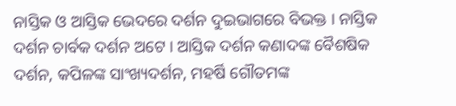ନାସ୍ତିକ ଓ ଆସ୍ତିକ ଭେଦରେ ଦର୍ଶନ ଦୁଇଭାଗରେ ବିଭକ୍ତ । ନାସ୍ତିକ ଦର୍ଶନ ଚାର୍ବକ ଦର୍ଶନ ଅଟେ । ଆସ୍ତିକ ଦର୍ଶନ କଣାଦଙ୍କ ବୈଶଷିକ ଦର୍ଶନ, କପିଳଙ୍କ ସାଂଖ୍ୟଦର୍ଶନ, ମହର୍ଷି ଗୌତମଙ୍କ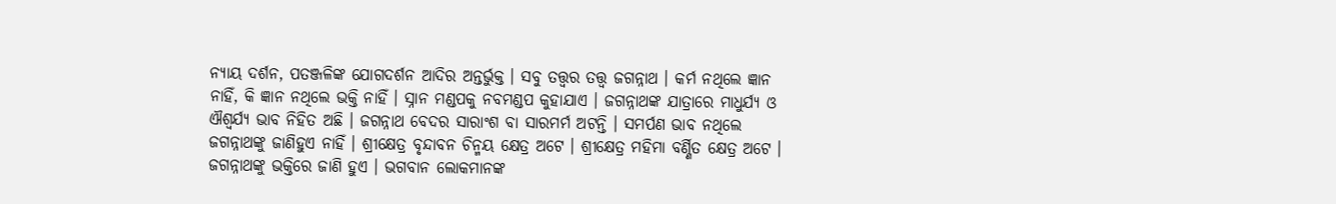ନ୍ୟାୟ ଦର୍ଶନ, ପତଞ୍ଜଳିଙ୍କ ଯୋଗଦର୍ଶନ ଆଦିର ଅନ୍ତର୍ଭୁକ୍ତ । ସବୁ ତତ୍ତ୍ୱର ତତ୍ତ୍ୱ ଜଗନ୍ନାଥ । କର୍ମ ନଥିଲେ ଜ୍ଞାନ ନାହିଁ, କି ଜ୍ଞାନ ନଥିଲେ ଭକ୍ତି ନାହିଁ । ସ୍ନାନ ମଣ୍ଡପକୁ ନବମଣ୍ଡପ କୁହାଯାଏ । ଜଗନ୍ନାଥଙ୍କ ଯାତ୍ରାରେ ମାଧୁର୍ଯ୍ୟ ଓ ଐଶ୍ୱର୍ଯ୍ୟ ଭାବ ନିହିତ ଅଛି । ଜଗନ୍ନାଥ ବେଦର ସାରାଂଶ ବା ସାରମର୍ମ ଅଟନ୍ତି । ସମର୍ପଣ ଭାବ ନଥିଲେ ଜଗନ୍ନାଥଙ୍କୁ ଜାଣିହୁଏ ନାହିଁ । ଶ୍ରୀକ୍ଷେତ୍ର ବୃନ୍ଦାବନ ଚିନ୍ମୟ କ୍ଷେତ୍ର ଅଟେ । ଶ୍ରୀକ୍ଷେତ୍ର ମହିମା ବର୍ଣ୍ଣିତ କ୍ଷେତ୍ର ଅଟେ । ଜଗନ୍ନାଥଙ୍କୁ ଭକ୍ତିରେ ଜାଣି ହୁଏ । ଭଗବାନ ଲୋକମାନଙ୍କ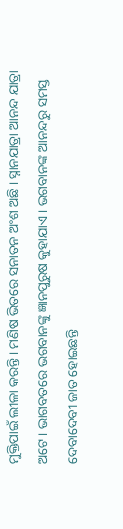ମୁକ୍ତିପାଇଁ ଲୀଳା କରନ୍ତି । ମଣିଷ ଭିତରେ ସନାତନ ଅଂଶ ଅଛି । ସ୍ନାନଯାତ୍ରା ଆନନ୍ଦ ଯାତ୍ରା ଅଟେ । ଭାଗବତରେ ଭଗବାନଙ୍କୁ ଜ୍ଞାନପୁରୁଷ କୁହାଯାଏ । ଭଗବାନଙ୍କ ଆନନ୍ଦରୁ ସମସ୍ତ ଦେବାଦେବୀ ଜାତ ହୋଇଛନ୍ତି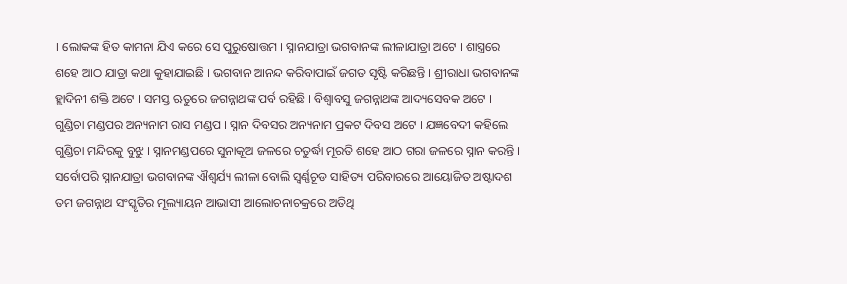। ଲୋକଙ୍କ ହିତ କାମନା ଯିଏ କରେ ସେ ପୁରୁଷୋତ୍ତମ । ସ୍ନାନଯାତ୍ରା ଭଗବାନଙ୍କ ଲୀଳାଯାତ୍ରା ଅଟେ । ଶାସ୍ତ୍ରରେ ଶହେ ଆଠ ଯାତ୍ରା କଥା କୁହାଯାଇଛି । ଭଗବାନ ଆନନ୍ଦ କରିବାପାଇଁ ଜଗତ ସୃଷ୍ଟି କରିଛନ୍ତି । ଶ୍ରୀରାଧା ଭଗବାନଙ୍କ ହ୍ଲାଦିନୀ ଶକ୍ତି ଅଟେ । ସମସ୍ତ ଋତୁରେ ଜଗନ୍ନାଥଙ୍କ ପର୍ବ ରହିଛି । ବିଶ୍ୱାବସୁ ଜଗନ୍ନାଥଙ୍କ ଆଦ୍ୟସେବକ ଅଟେ । ଗୁଣ୍ଡିଚା ମଣ୍ଡପର ଅନ୍ୟନାମ ରାସ ମଣ୍ଡପ । ସ୍ନାନ ଦିବସର ଅନ୍ୟନାମ ପ୍ରକଟ ଦିବସ ଅଟେ । ଯଜ୍ଞବେଦୀ କହିଲେ ଗୁଣ୍ଡିଚା ମନ୍ଦିରକୁ ବୁଝୁ । ସ୍ନାନମଣ୍ଡପରେ ସୁନାକୂଅ ଜଳରେ ଚତୁର୍ଦ୍ଧା ମୂରତି ଶହେ ଆଠ ଗରା ଜଳରେ ସ୍ନାନ କରନ୍ତି । ସର୍ବୋପରି ସ୍ନାନଯାତ୍ରା ଭଗବାନଙ୍କ ଐଶ୍ୱର୍ଯ୍ୟ ଲୀଳା ବୋଲି ସ୍ବର୍ଣ୍ଣଚୂଡ ସାହିତ୍ୟ ପରିବାରରେ ଆୟୋଜିତ ଅଷ୍ଟାଦଶ ତମ ଜଗନ୍ନାଥ ସଂସ୍କୃତିର ମୂଲ୍ୟାୟନ ଆଭାସୀ ଆଲୋଚନାଚକ୍ରରେ ଅତିଥି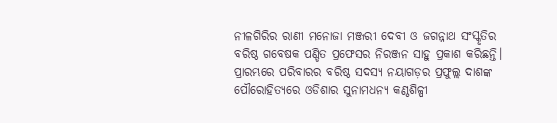ନୀଳଗିରିର ରାଣୀ ମନୋଜା ମଞ୍ଜରୀ ଦେବୀ ଓ ଜଗନ୍ନାଥ ସଂସ୍କୃତିର ବରିଷ୍ଠ ଗବେଷକ ପଣ୍ଡିତ ପ୍ରଫେସର ନିରଞ୍ଜନ ସାହୁ ପ୍ରକାଶ କରିଛନ୍ତି। ପ୍ରାରମ୍ଭରେ ପରିବାରର ବରିଷ୍ଠ ସଦସ୍ୟ ନୟାଗଡ଼ର ପ୍ରଫୁଲ୍ଲ ଦାଶଙ୍କ ପୌରୋହିତ୍ୟରେ ଓଡିଶାର ସୁନାମଧନ୍ୟ କଣ୍ଠଶିଳ୍ପୀ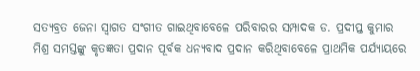ସତ୍ୟବ୍ରତ ଜେନା ସ୍ୱାଗତ ସଂଗୀତ ଗାଇଥିବାବେଳେ ପରିବାରର ସମ୍ପାଦକ ଡ. ପ୍ରଦୀପ୍ତ କୁମାର ମିଶ୍ର ସମସ୍ତଙ୍କୁ କୃତଜ୍ଞତା ପ୍ରଦାନ ପୂର୍ବକ ଧନ୍ୟବାଦ ପ୍ରଦାନ କରିଥିବାବେଳେ ପ୍ରାଥମିକ ପର୍ଯ୍ୟାୟରେ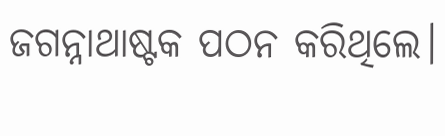ଜଗନ୍ନାଥାଷ୍ଟକ ପଠନ କରିଥିଲେ।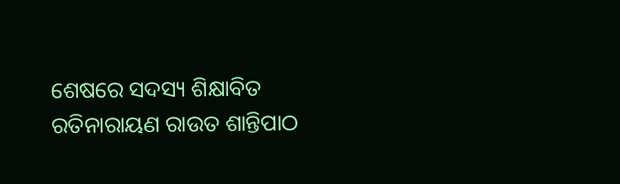ଶେଷରେ ସଦସ୍ୟ ଶିକ୍ଷାବିତ ରତିନାରାୟଣ ରାଉତ ଶାନ୍ତିପାଠ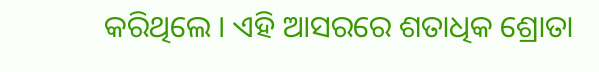କରିଥିଲେ । ଏହି ଆସରରେ ଶତାଧିକ ଶ୍ରୋତା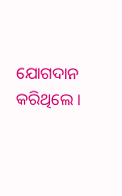ଯୋଗଦାନ କରିଥିଲେ ।